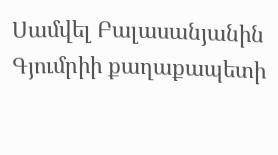Սամվել Բալասանյանին Գյումրիի քաղաքապետի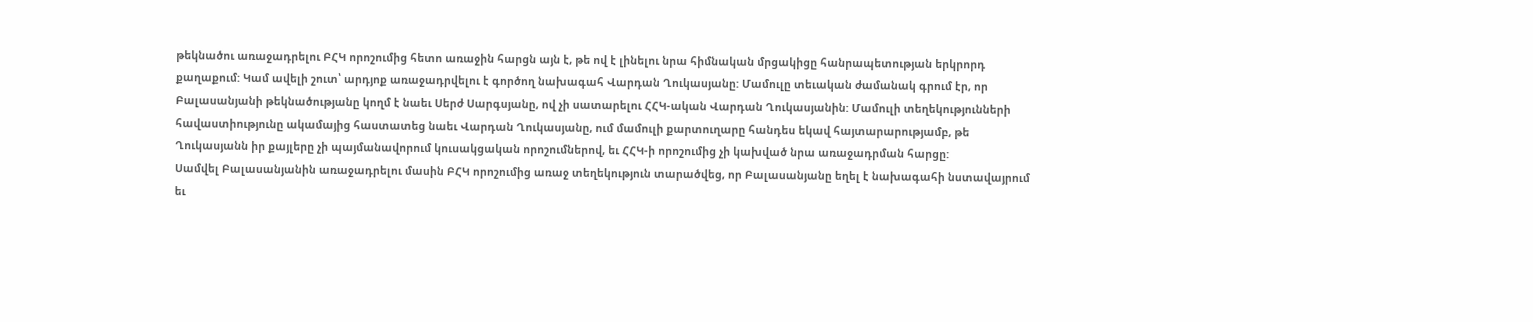թեկնածու առաջադրելու ԲՀԿ որոշումից հետո առաջին հարցն այն է, թե ով է լինելու նրա հիմնական մրցակիցը հանրապետության երկրորդ քաղաքում: Կամ ավելի շուտ՝ արդյոք առաջադրվելու է գործող նախագահ Վարդան Ղուկասյանը: Մամուլը տեւական ժամանակ գրում էր, որ Բալասանյանի թեկնածությանը կողմ է նաեւ Սերժ Սարգսյանը, ով չի սատարելու ՀՀԿ-ական Վարդան Ղուկասյանին: Մամուլի տեղեկությունների հավաստիությունը ակամայից հաստատեց նաեւ Վարդան Ղուկասյանը, ում մամուլի քարտուղարը հանդես եկավ հայտարարությամբ, թե Ղուկասյանն իր քայլերը չի պայմանավորում կուսակցական որոշումներով, եւ ՀՀԿ-ի որոշումից չի կախված նրա առաջադրման հարցը:
Սամվել Բալասանյանին առաջադրելու մասին ԲՀԿ որոշումից առաջ տեղեկություն տարածվեց, որ Բալասանյանը եղել է նախագահի նստավայրում եւ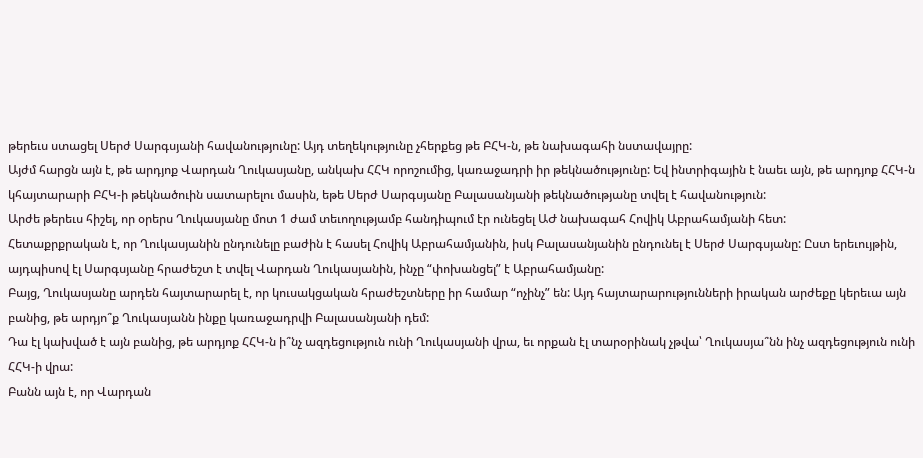թերեւս ստացել Սերժ Սարգսյանի հավանությունը: Այդ տեղեկությունը չհերքեց թե ԲՀԿ-ն, թե նախագահի նստավայրը:
Այժմ հարցն այն է, թե արդյոք Վարդան Ղուկասյանը, անկախ ՀՀԿ որոշումից, կառաջադրի իր թեկնածությունը: Եվ ինտրիգային է նաեւ այն, թե արդյոք ՀՀԿ-ն կհայտարարի ԲՀԿ-ի թեկնածուին սատարելու մասին, եթե Սերժ Սարգսյանը Բալասանյանի թեկնածությանը տվել է հավանություն:
Արժե թերեւս հիշել, որ օրերս Ղուկասյանը մոտ 1 ժամ տեւողությամբ հանդիպում էր ունեցել ԱԺ նախագահ Հովիկ Աբրահամյանի հետ:
Հետաքրքրական է, որ Ղուկասյանին ընդունելը բաժին է հասել Հովիկ Աբրահամյանին, իսկ Բալասանյանին ընդունել է Սերժ Սարգսյանը: Ըստ երեւույթին, այդպիսով էլ Սարգսյանը հրաժեշտ է տվել Վարդան Ղուկասյանին, ինչը “փոխանցել” է Աբրահամյանը:
Բայց, Ղուկասյանը արդեն հայտարարել է, որ կուսակցական հրաժեշտները իր համար “ոչինչ” են: Այդ հայտարարությունների իրական արժեքը կերեւա այն բանից, թե արդյո՞ք Ղուկասյանն ինքը կառաջադրվի Բալասանյանի դեմ:
Դա էլ կախված է այն բանից, թե արդյոք ՀՀԿ-ն ի՞նչ ազդեցություն ունի Ղուկասյանի վրա, եւ որքան էլ տարօրինակ չթվա՝ Ղուկասյա՞նն ինչ ազդեցություն ունի ՀՀԿ-ի վրա:
Բանն այն է, որ Վարդան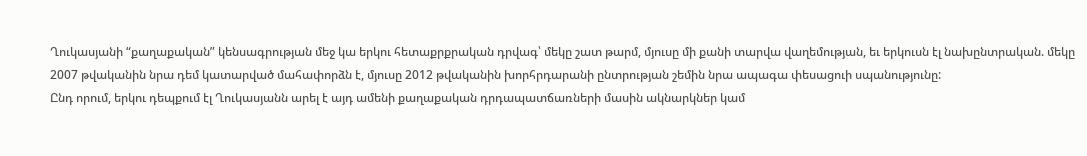Ղուկասյանի “քաղաքական” կենսագրության մեջ կա երկու հետաքրքրական դրվագ՝ մեկը շատ թարմ, մյուսը մի քանի տարվա վաղեմության, եւ երկուսն էլ նախընտրական. մեկը 2007 թվականին նրա դեմ կատարված մահափորձն է, մյուսը 2012 թվականին խորհրդարանի ընտրության շեմին նրա ապագա փեսացուի սպանությունը:
Ընդ որում, երկու դեպքում էլ Ղուկասյանն արել է այդ ամենի քաղաքական դրդապատճառների մասին ակնարկներ կամ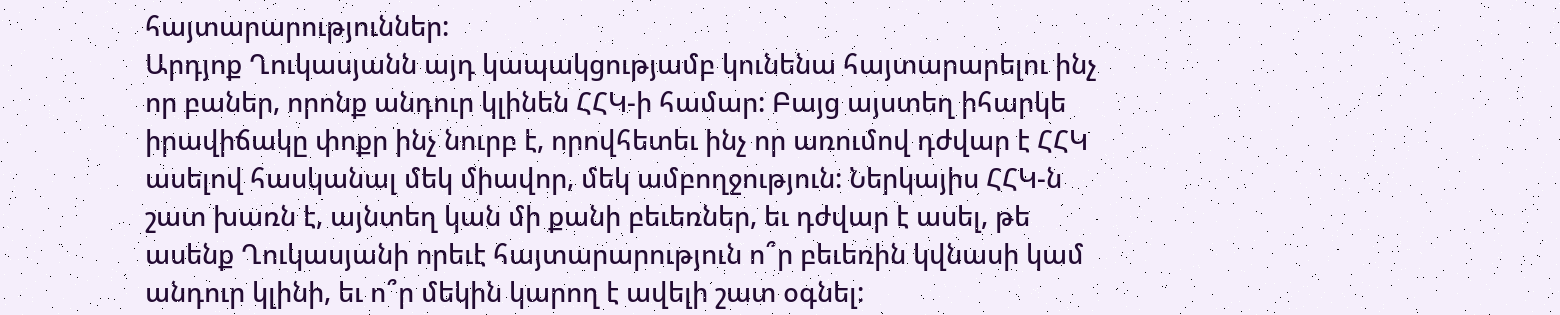հայտարարություններ:
Արդյոք Ղուկասյանն այդ կապակցությամբ կունենա հայտարարելու ինչ որ բաներ, որոնք անդուր կլինեն ՀՀԿ-ի համար: Բայց այստեղ իհարկե իրավիճակը փոքր ինչ նուրբ է, որովհետեւ ինչ որ առումով դժվար է ՀՀԿ ասելով հասկանալ մեկ միավոր, մեկ ամբողջություն: Ներկայիս ՀՀԿ-ն շատ խառն է, այնտեղ կան մի քանի բեւեռներ, եւ դժվար է ասել, թե ասենք Ղուկասյանի որեւէ հայտարարություն ո՞ր բեւեռին կվնասի կամ անդուր կլինի, եւ ո՞ր մեկին կարող է ավելի շատ օգնել: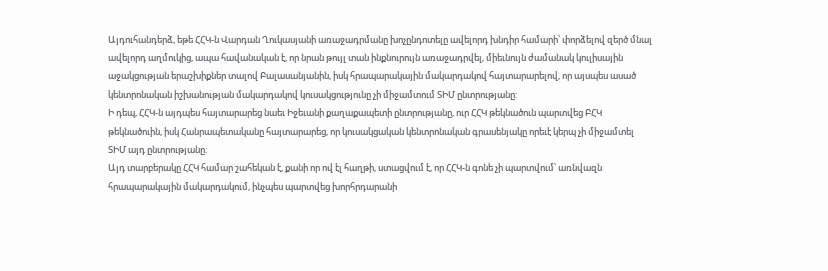Այդուհանդերձ, եթե ՀՀԿ-ն Վարդան Ղուկասյանի առաջադրմանը խոչընդոտելը ավելորդ խնդիր համարի՝ փորձելով զերծ մնալ ավելորդ աղմուկից, ապա հավանական է, որ նրան թույլ տան ինքնուրույն առաջադրվել, միեւնույն ժամանակ կուլիսային աջակցության երաշխիքներ տալով Բալասանյանին, իսկ հրապարակային մակարդակով հայտարարելով, որ այսպես ասած կենտրոնական իշխանության մակարդակով կուսակցությունը չի միջամտում ՏԻՄ ընտրությանը:
Ի դեպ, ՀՀԿ-ն այդպես հայտարարեց նաեւ Իջեւանի քաղաքապետի ընտրությանը, ուր ՀՀԿ թեկնածուն պարտվեց ԲՀԿ թեկնածուին, իսկ Հանրապետականը հայտարարեց, որ կուսակցական կենտրոնական գրասենյակը որեւէ կերպ չի միջամտել ՏԻՄ այդ ընտրությանը:
Այդ տարբերակը ՀՀԿ համար շահեկան է, քանի որ ով էլ հաղթի, ստացվում է, որ ՀՀԿ-ն գոնե չի պարտվում՝ առնվազն հրապարակային մակարդակում, ինչպես պարտվեց խորհրդարանի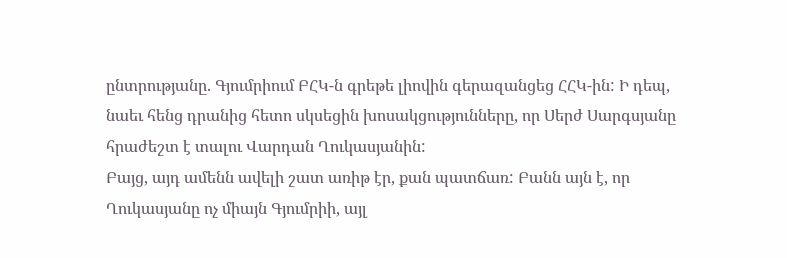ընտրությանը. Գյումրիում ԲՀԿ-ն գրեթե լիովին գերազանցեց ՀՀԿ-ին: Ի դեպ, նաեւ հենց դրանից հետո սկսեցին խոսակցությունները, որ Սերժ Սարգսյանը հրաժեշտ է տալու Վարդան Ղուկասյանին:
Բայց, այդ ամենն ավելի շատ առիթ էր, քան պատճառ: Բանն այն է, որ Ղուկասյանը ոչ միայն Գյումրիի, այլ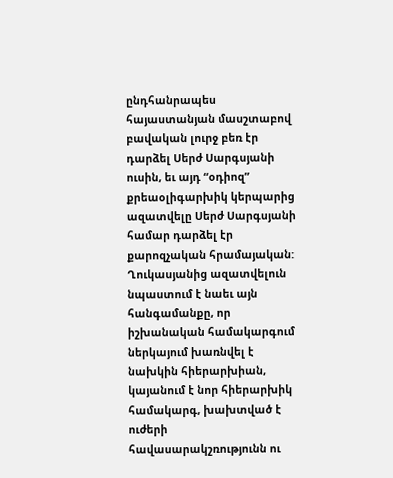ընդհանրապես հայաստանյան մասշտաբով բավական լուրջ բեռ էր դարձել Սերժ Սարգսյանի ուսին, եւ այդ “օդիոզ” քրեաօլիգարխիկ կերպարից ազատվելը Սերժ Սարգսյանի համար դարձել էր քարոզչական հրամայական:
Ղուկասյանից ազատվելուն նպաստում է նաեւ այն հանգամանքը, որ իշխանական համակարգում ներկայում խառնվել է նախկին հիերարխիան, կայանում է նոր հիերարխիկ համակարգ, խախտված է ուժերի հավասարակշռությունն ու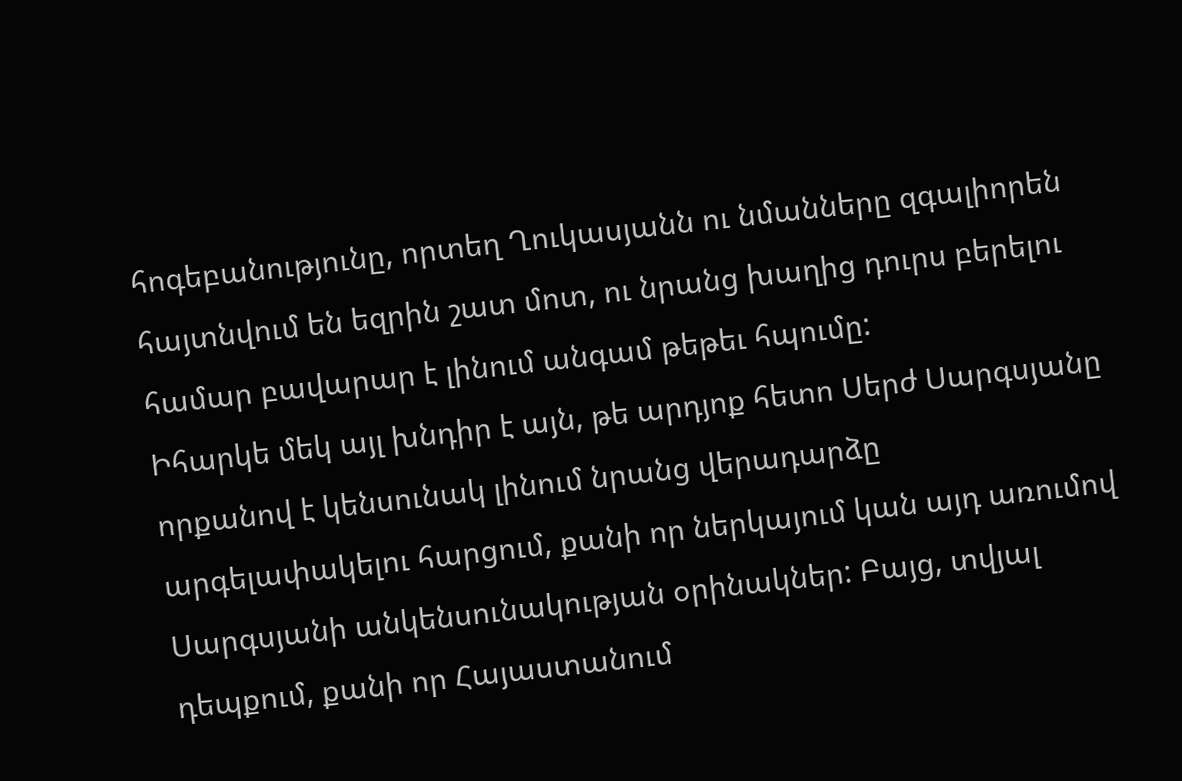հոգեբանությունը, որտեղ Ղուկասյանն ու նմանները զգալիորեն հայտնվում են եզրին շատ մոտ, ու նրանց խաղից դուրս բերելու համար բավարար է լինում անգամ թեթեւ հպումը:
Իհարկե մեկ այլ խնդիր է այն, թե արդյոք հետո Սերժ Սարգսյանը որքանով է կենսունակ լինում նրանց վերադարձը արգելափակելու հարցում, քանի որ ներկայում կան այդ առումով Սարգսյանի անկենսունակության օրինակներ: Բայց, տվյալ դեպքում, քանի որ Հայաստանում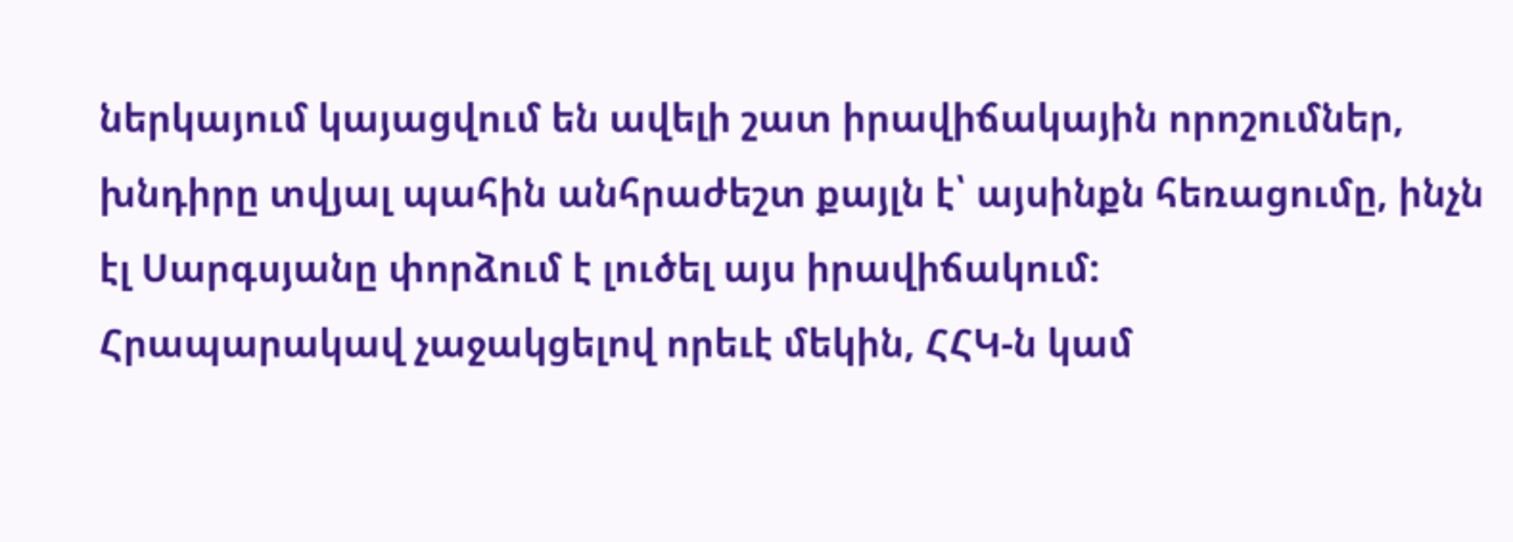ներկայում կայացվում են ավելի շատ իրավիճակային որոշումներ, խնդիրը տվյալ պահին անհրաժեշտ քայլն է՝ այսինքն հեռացումը, ինչն էլ Սարգսյանը փորձում է լուծել այս իրավիճակում:
Հրապարակավ չաջակցելով որեւէ մեկին, ՀՀԿ-ն կամ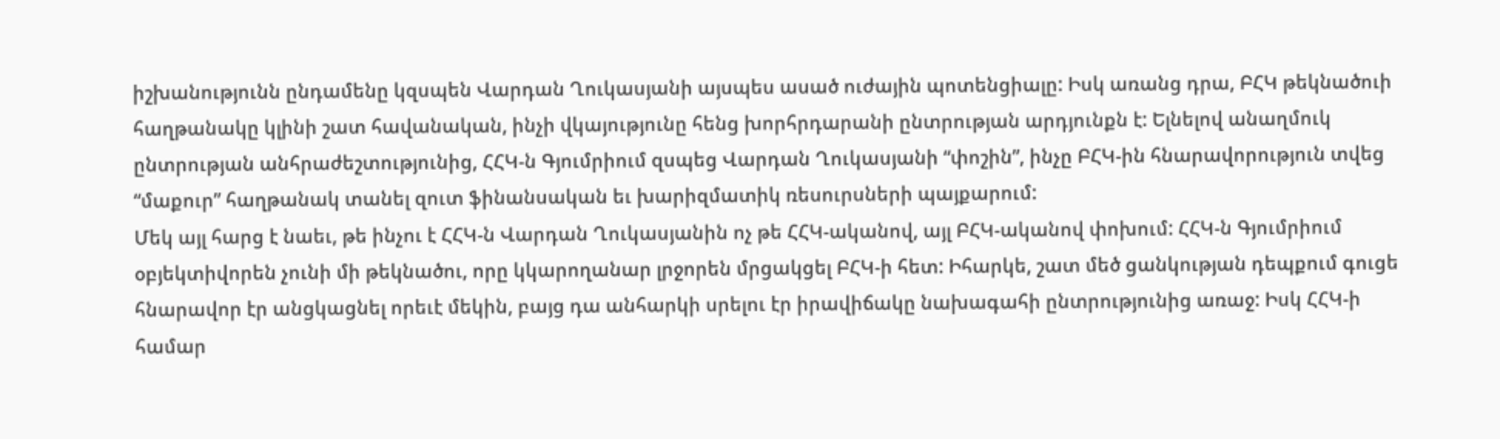իշխանությունն ընդամենը կզսպեն Վարդան Ղուկասյանի այսպես ասած ուժային պոտենցիալը: Իսկ առանց դրա, ԲՀԿ թեկնածուի հաղթանակը կլինի շատ հավանական, ինչի վկայությունը հենց խորհրդարանի ընտրության արդյունքն է: Ելնելով անաղմուկ ընտրության անհրաժեշտությունից, ՀՀԿ-ն Գյումրիում զսպեց Վարդան Ղուկասյանի “փոշին”, ինչը ԲՀԿ-ին հնարավորություն տվեց “մաքուր” հաղթանակ տանել զուտ ֆինանսական եւ խարիզմատիկ ռեսուրսների պայքարում:
Մեկ այլ հարց է նաեւ, թե ինչու է ՀՀԿ-ն Վարդան Ղուկասյանին ոչ թե ՀՀԿ-ականով, այլ ԲՀԿ-ականով փոխում: ՀՀԿ-ն Գյումրիում օբյեկտիվորեն չունի մի թեկնածու, որը կկարողանար լրջորեն մրցակցել ԲՀԿ-ի հետ: Իհարկե, շատ մեծ ցանկության դեպքում գուցե հնարավոր էր անցկացնել որեւէ մեկին, բայց դա անհարկի սրելու էր իրավիճակը նախագահի ընտրությունից առաջ: Իսկ ՀՀԿ-ի համար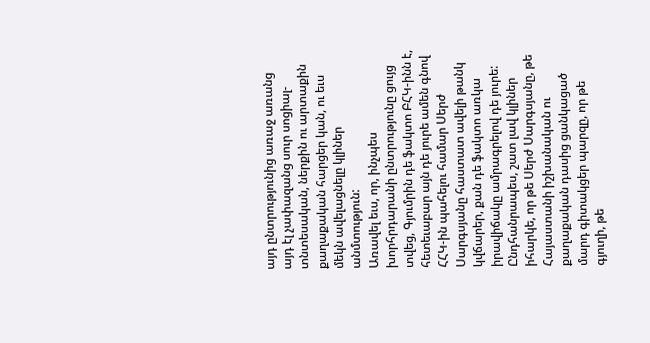այդ ընտրությունից առաջ առանց այդ էլ չափազանց սուր սոցիալ-տնտեսական, ներքին ու արտաքին քաղաքական հարցեր կան, ու եւս մեկն ավելացնելը կլիներ անմտություն:
Առավել եւս, որ, ինչպես խորհրդարանի ընտրությունը ցույց տվեց, Գյումրին դե ֆակտո ԲՀԿ-ինն է, հետեւաբար այն դե յուրե ամեն գնով ՀՀԿ-ին պահելու համար Սերժ Սարգսյանը հաստատ ավելի թանկ կվճարեր, քան դե ֆակտո առկա իրավիճակը ամրագրելով դե յուրե:
Ընդհանրապես, շատ լավ կլիներ իհարկե, որ թե Սերժ Սարգսյանը, թե Հայաստանի իշխանական ու քաղաքական դասից ցանկացած մարդ գիտակցեր պարզը, որ թե գյուղի, թե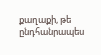քաղաքի, թե ընդհանրապես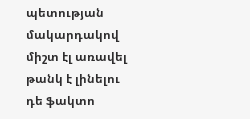պետության մակարդակով միշտ էլ առավել թանկ է լինելու դե ֆակտո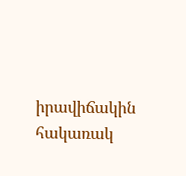իրավիճակին հակառակ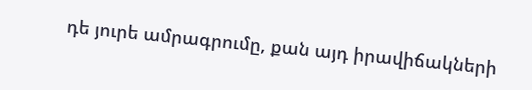դե յուրե ամրագրումը, քան այդ իրավիճակների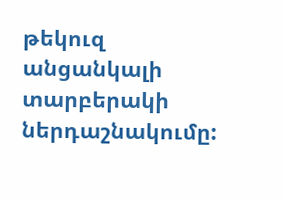թեկուզ անցանկալի տարբերակի ներդաշնակումը: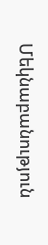Մեկնաբանություն